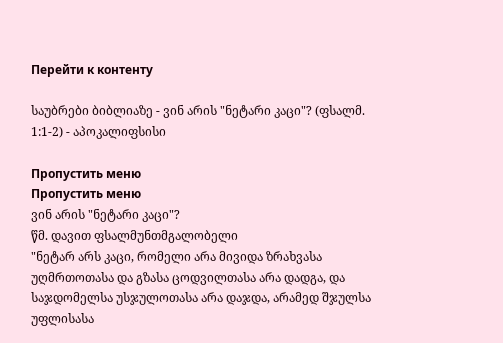Перейти к контенту

საუბრები ბიბლიაზე - ვინ არის "ნეტარი კაცი"? (ფსალმ. 1:1-2) - აპოკალიფსისი

Пропустить меню
Пропустить меню
ვინ არის "ნეტარი კაცი"?
წმ. დავით ფსალმუნთმგალობელი
"ნეტარ არს კაცი, რომელი არა მივიდა ზრახვასა უღმრთოთასა და გზასა ცოდვილთასა არა დადგა, და საჯდომელსა უსჯულოთასა არა დაჯდა, არამედ შჯულსა უფლისასა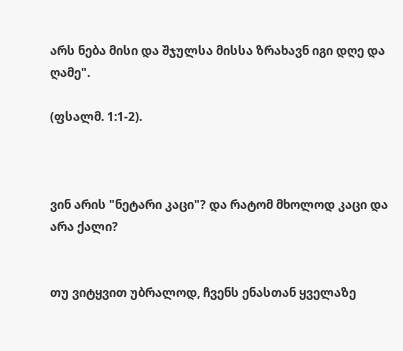არს ნება მისი და შჯულსა მისსა ზრახავნ იგი დღე და ღამე".

(ფსალმ. 1:1-2).



ვინ არის "ნეტარი კაცი"? და რატომ მხოლოდ კაცი და არა ქალი?


თუ ვიტყვით უბრალოდ, ჩვენს ენასთან ყველაზე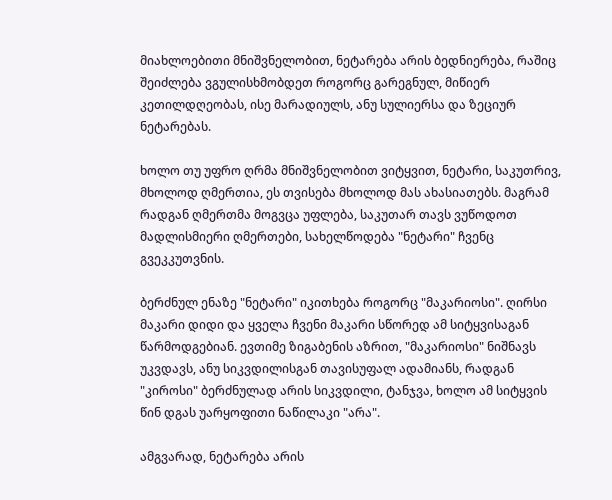მიახლოებითი მნიშვნელობით, ნეტარება არის ბედნიერება, რაშიც შეიძლება ვგულისხმობდეთ როგორც გარეგნულ, მიწიერ კეთილდღეობას, ისე მარადიულს, ანუ სულიერსა და ზეციურ ნეტარებას.

ხოლო თუ უფრო ღრმა მნიშვნელობით ვიტყვით, ნეტარი, საკუთრივ, მხოლოდ ღმერთია, ეს თვისება მხოლოდ მას ახასიათებს. მაგრამ რადგან ღმერთმა მოგვცა უფლება, საკუთარ თავს ვუწოდოთ მადლისმიერი ღმერთები, სახელწოდება "ნეტარი" ჩვენც გვეკკუთვნის.

ბერძნულ ენაზე "ნეტარი" იკითხება როგორც "მაკარიოსი". ღირსი მაკარი დიდი და ყველა ჩვენი მაკარი სწორედ ამ სიტყვისაგან წარმოდგებიან. ევთიმე ზიგაბენის აზრით, "მაკარიოსი" ნიშნავს უკვდავს, ანუ სიკვდილისგან თავისუფალ ადამიანს, რადგან "კიროსი" ბერძნულად არის სიკვდილი, ტანჯვა, ხოლო ამ სიტყვის წინ დგას უარყოფითი ნაწილაკი "არა".

ამგვარად, ნეტარება არის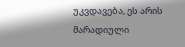უკვდავება, ეს არის მარადიული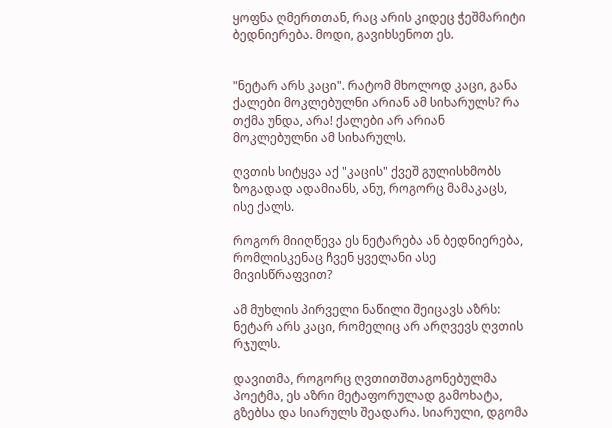ყოფნა ღმერთთან, რაც არის კიდეც ჭეშმარიტი ბედნიერება. მოდი, გავიხსენოთ ეს.


"ნეტარ არს კაცი". რატომ მხოლოდ კაცი, განა ქალები მოკლებულნი არიან ამ სიხარულს? რა თქმა უნდა, არა! ქალები არ არიან მოკლებულნი ამ სიხარულს.

ღვთის სიტყვა აქ "კაცის" ქვეშ გულისხმობს ზოგადად ადამიანს, ანუ, როგორც მამაკაცს, ისე ქალს.

როგორ მიიღწევა ეს ნეტარება ან ბედნიერება, რომლისკენაც ჩვენ ყველანი ასე მივისწრაფვით?

ამ მუხლის პირველი ნაწილი შეიცავს აზრს: ნეტარ არს კაცი, რომელიც არ არღვევს ღვთის რჯულს.

დავითმა, როგორც ღვთითშთაგონებულმა პოეტმა, ეს აზრი მეტაფორულად გამოხატა, გზებსა და სიარულს შეადარა. სიარული, დგომა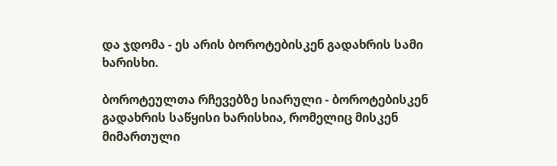და ჯდომა - ეს არის ბოროტებისკენ გადახრის სამი ხარისხი.

ბოროტეულთა რჩევებზე სიარული - ბოროტებისკენ გადახრის საწყისი ხარისხია, რომელიც მისკენ მიმართული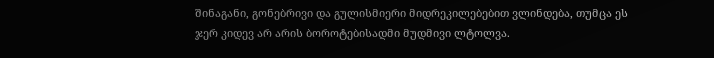შინაგანი, გონებრივი და გულისმიერი მიდრეკილებებით ვლინდება, თუმცა ეს ჯერ კიდევ არ არის ბოროტებისადმი მუდმივი ლტოლვა.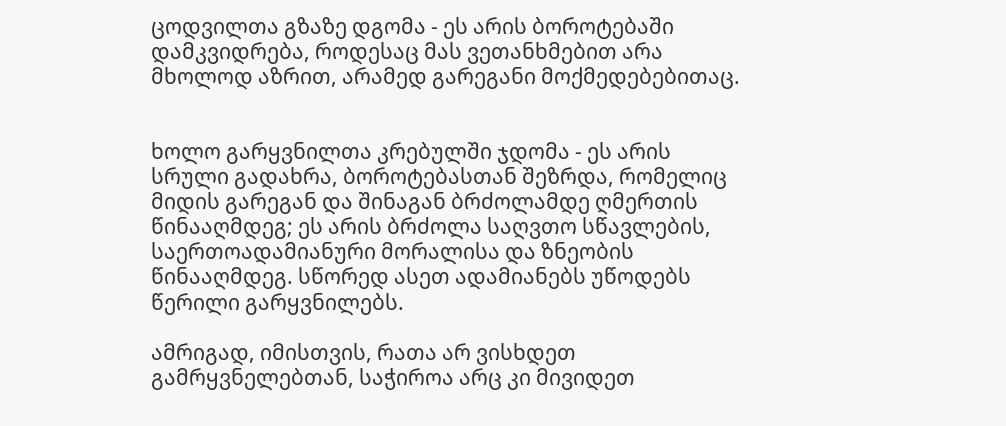ცოდვილთა გზაზე დგომა - ეს არის ბოროტებაში დამკვიდრება, როდესაც მას ვეთანხმებით არა მხოლოდ აზრით, არამედ გარეგანი მოქმედებებითაც.


ხოლო გარყვნილთა კრებულში ჯდომა - ეს არის სრული გადახრა, ბოროტებასთან შეზრდა, რომელიც მიდის გარეგან და შინაგან ბრძოლამდე ღმერთის წინააღმდეგ; ეს არის ბრძოლა საღვთო სწავლების, საერთოადამიანური მორალისა და ზნეობის წინააღმდეგ. სწორედ ასეთ ადამიანებს უწოდებს წერილი გარყვნილებს.

ამრიგად, იმისთვის, რათა არ ვისხდეთ გამრყვნელებთან, საჭიროა არც კი მივიდეთ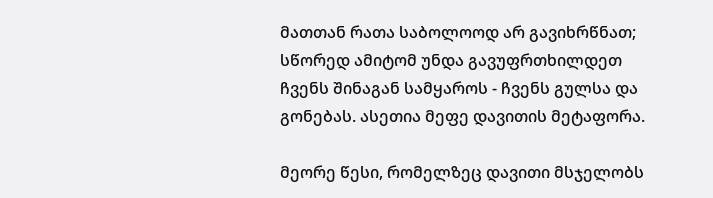მათთან რათა საბოლოოდ არ გავიხრწნათ; სწორედ ამიტომ უნდა გავუფრთხილდეთ ჩვენს შინაგან სამყაროს - ჩვენს გულსა და გონებას. ასეთია მეფე დავითის მეტაფორა.

მეორე წესი, რომელზეც დავითი მსჯელობს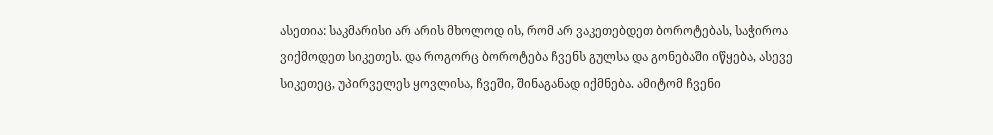ასეთია: საკმარისი არ არის მხოლოდ ის, რომ არ ვაკეთებდეთ ბოროტებას, საჭიროა ვიქმოდეთ სიკეთეს. და როგორც ბოროტება ჩვენს გულსა და გონებაში იწყება, ასევე სიკეთეც, უპირველეს ყოვლისა, ჩვეში, შინაგანად იქმნება. ამიტომ ჩვენი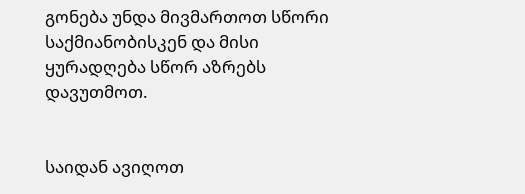გონება უნდა მივმართოთ სწორი საქმიანობისკენ და მისი ყურადღება სწორ აზრებს დავუთმოთ.


საიდან ავიღოთ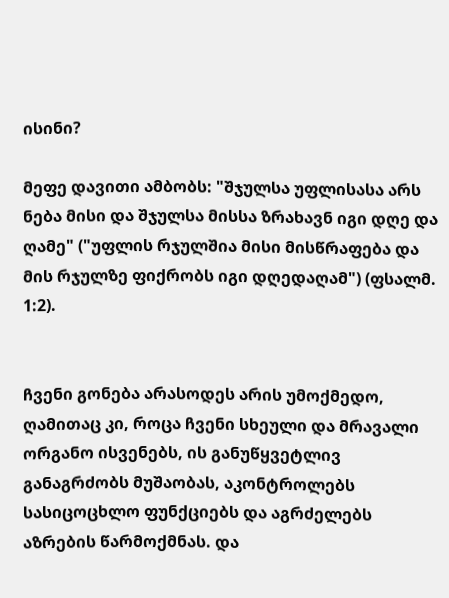ისინი?

მეფე დავითი ამბობს: "შჯულსა უფლისასა არს ნება მისი და შჯულსა მისსა ზრახავნ იგი დღე და ღამე" ("უფლის რჯულშია მისი მისწრაფება და მის რჯულზე ფიქრობს იგი დღედაღამ") (ფსალმ. 1:2).


ჩვენი გონება არასოდეს არის უმოქმედო, ღამითაც კი, როცა ჩვენი სხეული და მრავალი ორგანო ისვენებს, ის განუწყვეტლივ განაგრძობს მუშაობას, აკონტროლებს სასიცოცხლო ფუნქციებს და აგრძელებს აზრების წარმოქმნას. და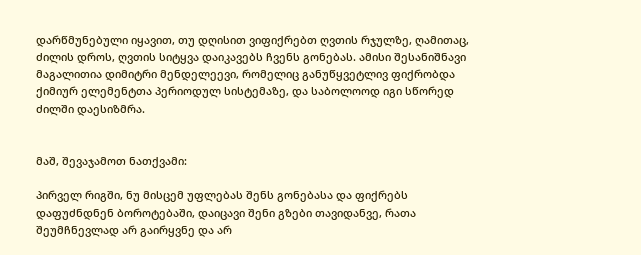დარწმუნებული იყავით, თუ დღისით ვიფიქრებთ ღვთის რჯულზე, ღამითაც, ძილის დროს, ღვთის სიტყვა დაიკავებს ჩვენს გონებას. ამისი შესანიშნავი მაგალითია დიმიტრი მენდელეევი, რომელიც განუწყვეტლივ ფიქრობდა ქიმიურ ელემენტთა პერიოდულ სისტემაზე, და საბოლოოდ იგი სწორედ ძილში დაესიზმრა.


მაშ, შევაჯამოთ ნათქვამი:

პირველ რიგში, ნუ მისცემ უფლებას შენს გონებასა და ფიქრებს დაფუძნდნენ ბოროტებაში, დაიცავი შენი გზები თავიდანვე, რათა შეუმჩნევლად არ გაირყვნე და არ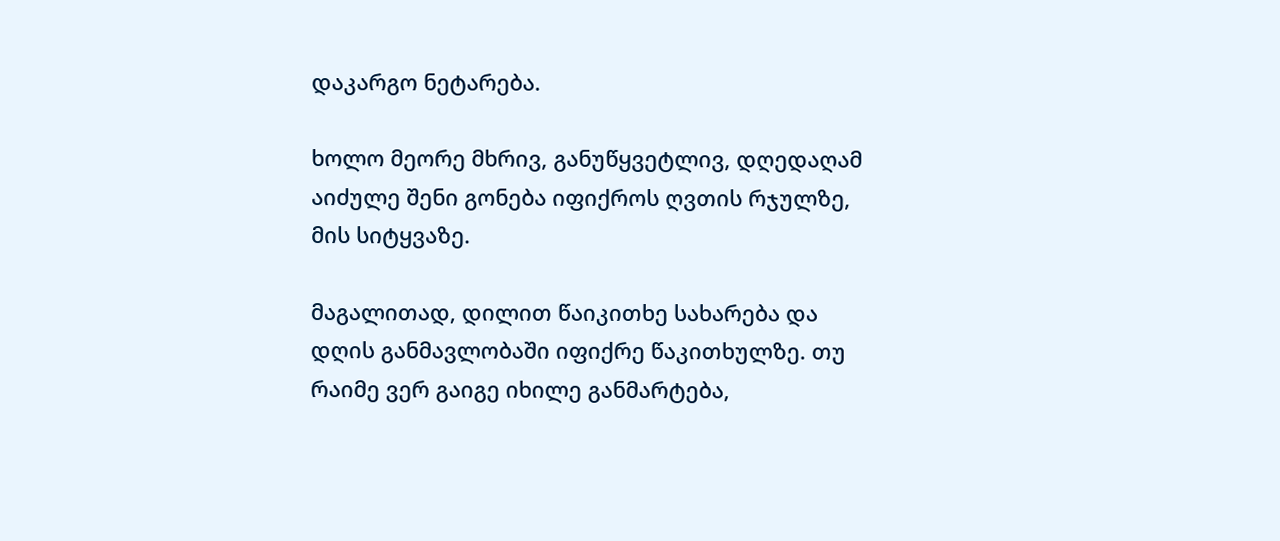დაკარგო ნეტარება.

ხოლო მეორე მხრივ, განუწყვეტლივ, დღედაღამ აიძულე შენი გონება იფიქროს ღვთის რჯულზე, მის სიტყვაზე.

მაგალითად, დილით წაიკითხე სახარება და დღის განმავლობაში იფიქრე წაკითხულზე. თუ რაიმე ვერ გაიგე იხილე განმარტება,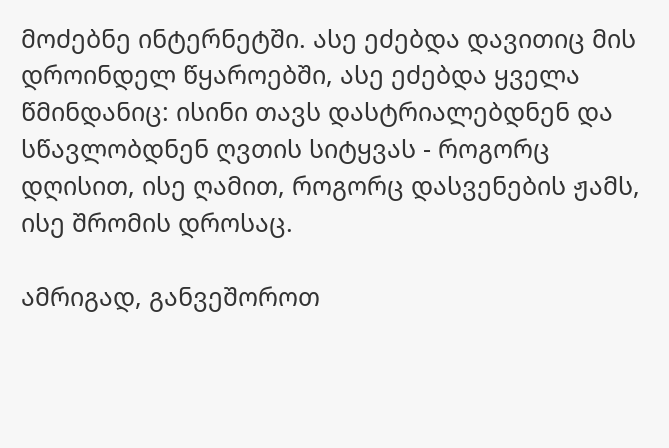მოძებნე ინტერნეტში. ასე ეძებდა დავითიც მის დროინდელ წყაროებში, ასე ეძებდა ყველა წმინდანიც: ისინი თავს დასტრიალებდნენ და სწავლობდნენ ღვთის სიტყვას - როგორც დღისით, ისე ღამით, როგორც დასვენების ჟამს, ისე შრომის დროსაც.

ამრიგად, განვეშოროთ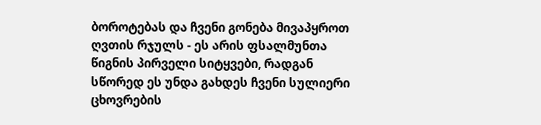ბოროტებას და ჩვენი გონება მივაპყროთ ღვთის რჯულს - ეს არის ფსალმუნთა წიგნის პირველი სიტყვები, რადგან სწორედ ეს უნდა გახდეს ჩვენი სულიერი ცხოვრების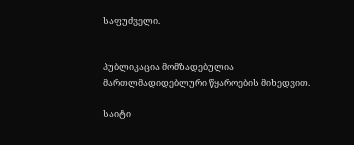საფუძველი.


პუბლიკაცია მომზადებულია მართლმადიდებლური წყაროების მიხედვით.

საიტი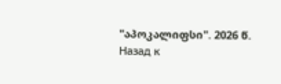"აპოკალიფსი". 2026 წ.
Назад к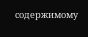содержимому